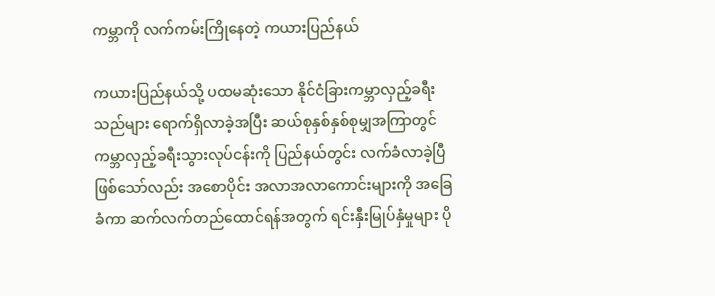ကမ္ဘာကို လက်ကမ်းကြိုနေတဲ့ ကယားပြည်နယ်

ကယားပြည်နယ်သို့ ပထမဆုံးသော နိုင်ငံခြားကမ္ဘာလှည့်ခရီးသည်များ ရောက်ရှိလာခဲ့အပြီး ဆယ်စုနှစ်နှစ်စုမျှအကြာတွင် ကမ္ဘာလှည့်ခရီးသွားလုပ်ငန်းကို ပြည်နယ်တွင်း လက်ခံလာခဲ့ပြီဖြစ်သော်လည်း အစောပိုင်း အလာအလာကောင်းများကို အခြေခံကာ ဆက်လက်တည်ထောင်ရန်အတွက် ရင်းနှီးမြုပ်နှံမှုများ ပို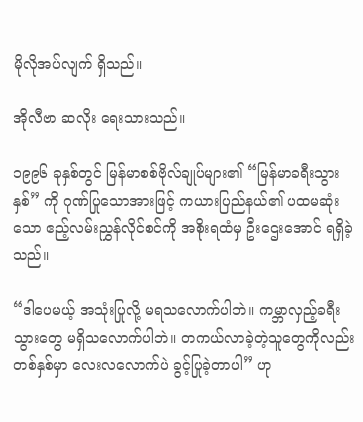မိုလိုအပ်လျက် ရှိသည်။

အိုလီဗာ ဆလိုး ရေးသားသည်။

၁၉၉၆ ခုနှစ်တွင် မြန်မာစစ်ဗိုလ်ချုပ်များ၏ “မြန်မာခရီးသွားနှစ်” ကို ဂုဏ်ပြုသောအားဖြင့် ကယားပြည်နယ်၏ ပထမဆုံးသော ဧည့်လမ်းညွှန်လိုင်စင်ကို အစိုးရထံမှ ဦးဌေးအောင် ရရှိခဲ့သည်။

“ဒါပေမယ့် အသုံးပြုလို့ မရသလောက်ပါဘဲ။ ကမ္ဘာလှည့်ခရီးသွားတွေ မရှိသလောက်ပါဘဲ။ တကယ်လာခဲ့တဲ့သူတွေကိုလည်း တစ်နှစ်မှာ လေးလလောက်ပဲ ခွင့်ပြုခဲ့တာပါ” ဟု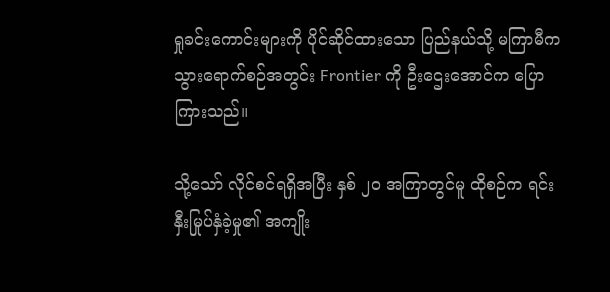ရှုခင်းကောင်းများကို ပိုင်ဆိုင်ထားသော ပြည်နယ်သို့ မကြာမီက သွားရောက်စဉ်အတွင်း Frontier ကို ဦးဌေးအောင်က ပြောကြားသည်။

သို့သော် လိုင်စင်ရရှိအပြီး နှစ် ၂၀ အကြာတွင်မူ ထိုစဉ်က ရင်းနှီးမြုပ်နှံခဲ့မှု၏ အကျိုး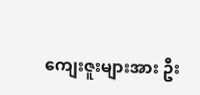ကျေးဇူးများအား ဦး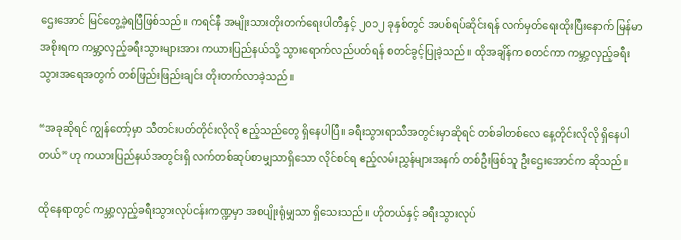ဌေးအောင် မြင်တွေ့ခဲ့ရပြီဖြစ်သည်။ ကရင်နီ အမျိုးသားတိုးတက်ရေးပါတီနှင့် ၂၀၁၂ ခုနှစ်တွင် အပစ်ရပ်ဆိုင်းရန် လက်မှတ်ရေးထိုးပြီးနောက် မြန်မာအစိုးရက ကမ္ဘာ့လှည့်ခရီးသွားများအား ကယားပြည်နယ်သို့ သွားရောက်လည်ပတ်ရန် စတင်ခွင့်ပြုခဲ့သည်။ ထိုအချိန်က စတင်ကာ ကမ္ဘာ့လှည့်ခရီးသွားအရေအတွက် တစ်ဖြည်းဖြည်းချင်း တိုးတက်လာခဲ့သည်။

“အခုဆိုရင် ကျွန်တော့်မှာ သီတင်းပတ်တိုင်းလိုလို ဧည့်သည်တွေ ရှိနေပါပြီ။ ခရီးသွားရာသီအတွင်းမှာဆိုရင် တစ်ခါတစ်လေ နေ့တိုင်းလိုလို ရှိနေပါတယ်” ဟု ကယားပြည်နယ်အတွင်းရှိ လက်တစ်ဆုပ်စာမျှသာရှိသော လိုင်စင်ရ ဧည့်လမ်းညွှန်များအနက် တစ်ဦးဖြစ်သူ ဦးဌေးအောင်က ဆိုသည်။

ထိုနေရာတွင် ကမ္ဘာ့လှည့်ခရီးသွားလုပ်ငန်းကဏ္ဍမှာ အစပျိုးရုံမျှသာ ရှိသေးသည်။ ဟိုတယ်နှင့် ခရီးသွားလုပ်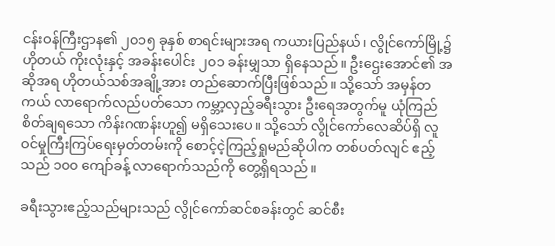ငန်းဝန်ကြီးဌာန၏ ၂၀၁၅ ခုနှစ် စာရင်းများအရ ကယားပြည်နယ်၊ လွိုင်ကော်မြို့၌ ဟိုတယ် ကိုးလုံးနှင့် အခန်းပေါင်း ၂၀၁ ခန်းမျှသာ ရှိနေသည်။ ဦးဌေးအောင်၏ အဆိုအရ ဟိုတယ်သစ်အချို့အား တည်ဆောက်ပြီးဖြစ်သည်။ သို့သော် အမှန်တကယ် လာရောက်လည်ပတ်သော ကမ္ဘာ့လှည့်ခရီးသွား ဦးရေအတွက်မူ ယုံကြည်စိတ်ချရသော ကိန်းဂဏန်းဟူ၍ မရှိသေးပေ။ သို့သော် လွိုင်ကော်လေဆိပ်ရှိ လူဝင်မှုကြီးကြပ်ရေးမှတ်တမ်းကို စောင့်ငဲ့ကြည့်ရှုမည်ဆိုပါက တစ်ပတ်လျင် ဧည့်သည် ၁၀၀ ကျော်ခန့် လာရောက်သည်ကို တွေ့ရှိရသည်။

ခရီးသွားဧည့်သည်များသည် လွိုင်ကော်ဆင်စခန်းတွင် ဆင်စီး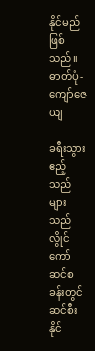နိုင်မည်ဖြစ်သည်။ ဓာတ်ပုံ-ကျော်ဇေယျ

ခရီးသွားဧည့်သည်များသည် လွိုင်ကော်ဆင်စခန်းတွင် ဆင်စီးနိုင်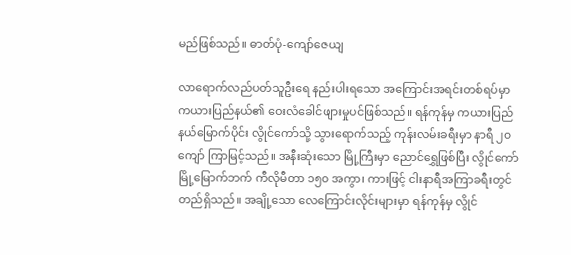မည်ဖြစ်သည်။ ဓာတ်ပုံ-ကျော်ဇေယျ

လာရောက်လည်ပတ်သူဦးရေ နည်းပါးရသော အကြောင်းအရင်းတစ်ရပ်မှာ ကယားပြည်နယ်၏ ဝေးလံခေါင်ဖျားမှုပင်ဖြစ်သည်။ ရန်ကုန်မှ ကယားပြည်နယ်မြောက်ပိုင်း လွိုင်ကော်သို့ သွားရောက်သည့် ကုန်းလမ်းခရီးမှာ နာရီ ၂၀ ကျော် ကြာမြင့်သည်။ အနီးဆုံးသော မြို့ကြီးမှာ ညောင်ရွှေဖြစ်ပြီး လွိုင်ကော်မြို့မြောက်ဘက် ကီလိုမီတာ ၁၅၀ အကွာ၊ ကားဖြင့် ငါးနာရီအကြာခရီးတွင် တည်ရှိသည်။ အချို့သော လေကြောင်းလိုင်းများမှာ ရန်ကုန်မှ လွိုင်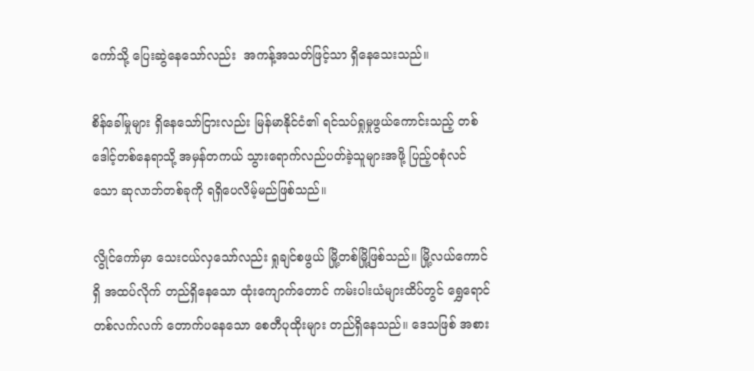ကော်သို့ ပြေးဆွဲနေသော်လည်း  အကန့်အသတ်ဖြင့်သာ ရှိနေသေးသည်။

စိန်ခေါ်မှုများ ရှိနေသော်ငြားလည်း မြန်မာနိုင်ငံ၏ ရင်သပ်ရှုမှုဖွယ်ကောင်းသည့် တစ်ဒေါင့်တစ်နေရာသို့ အမှန်တကယ် သွားရောက်လည်ပတ်ခဲ့သူများအဖို့ ပြည့်ဝစုံလင်သော ဆုလာဘ်တစ်ခုကို ရရှိပေလိမ့်မည်ဖြစ်သည်။

လွိုင်ကော်မှာ သေးငယ်လှသော်လည်း ရှုချင်စဖွယ် မြို့တစ်မြို့ဖြစ်သည်။ မြို့လယ်ကောင်ရှိ အထပ်လိုက် တည်ရှိနေသော ထုံးကျောက်တောင် ကမ်းပါးယံများထိပ်တွင် ရွှေရောင်တစ်လက်လက် တောက်ပနေသော စေတီပုထိုးများ တည်ရှိနေသည်။ ဒေသဖြစ် အစား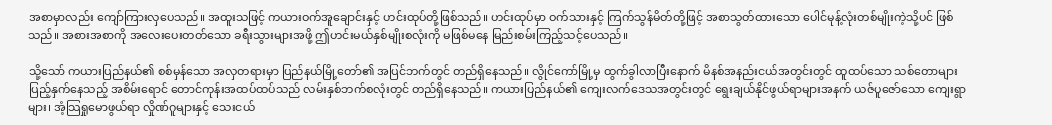အစာမှာလည်း ကျော်ကြားလှပေသည်။ အထူးသဖြင့် ကယားဝက်အူချောင်းနှင့် ဟင်းထုပ်တို့ဖြစ်သည်။ ဟင်းထုပ်မှာ ဝက်သားနှင့် ကြက်သွန်မိတ်တို့ဖြင့် အစာသွတ်ထားသော ပေါင်မုန့်လုံးတစ်မျိုးကဲ့သို့ပင် ဖြစ်သည်။ အစားအစာကို အလေးပေးတတ်သော ခရီးသွားများအဖို့ ဤဟင်းမယ်နှစ်မျိုးစလုံးကို မဖြစ်မနေ မြည်းစမ်းကြည့်သင့်ပေသည်။

သို့သော် ကယားပြည်နယ်၏ စစ်မှန်သော အလှတရားမှာ ပြည်နယ်မြို့တော်၏ အပြင်ဘက်တွင် တည်ရှိနေသည်။ လွိုင်ကော်မြို့မှ ထွက်ခွါလာပြီးနောက် မိနစ်အနည်းငယ်အတွင်းတွင် ထူထပ်သော သစ်တောများ ပြည့်နှက်နေသည့် အစိမ်းရောင် တောင်ကုန်းအထပ်ထပ်သည် လမ်းနှစ်ဘက်စလုံးတွင် တည်ရှိနေသည်။ ကယားပြည်နယ်၏ ကျေးလက်ဒေသအတွင်းတွင် ရွေးချယ်နိုင်ဖွယ်ရာများအနက် ယဇ်ပူဇော်သော ကျေးရွာများ၊ အံ့သြရှုမောဖွယ်ရာ လှိုဏ်ဂူများနှင့် သေးငယ်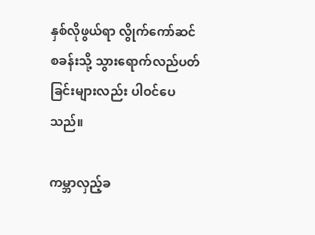နှစ်လိုဖွယ်ရာ လွိုက်ကော်ဆင်စခန်းသို့ သွားရောက်လည်ပတ်ခြင်းများလည်း ပါဝင်ပေသည်။

ကမ္ဘာလှည့်ခ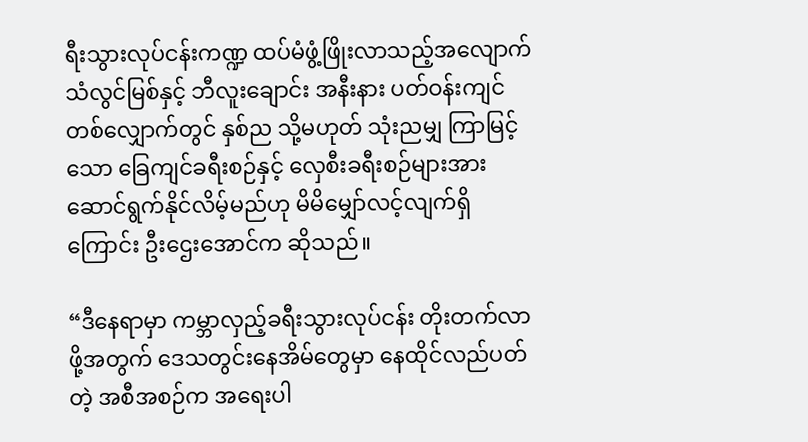ရီးသွားလုပ်ငန်းကဏ္ဍ ထပ်မံဖွံ့ဖြိုးလာသည့်အလျောက် သံလွင်မြစ်နှင့် ဘီလူးချောင်း အနီးနား ပတ်ဝန်းကျင်တစ်လျှောက်တွင် နှစ်ည သို့မဟုတ် သုံးညမျှ ကြာမြင့်သော ခြေကျင်ခရီးစဉ်နှင့် လှေစီးခရီးစဉ်များအား ဆောင်ရွက်နိုင်လိမ့်မည်ဟု မိမိမျှော်လင့်လျက်ရှိကြောင်း ဦးဌေးအောင်က ဆိုသည်။

“ဒီနေရာမှာ ကမ္ဘာလှည့်ခရီးသွားလုပ်ငန်း တိုးတက်လာဖို့အတွက် ဒေသတွင်းနေအိမ်တွေမှာ နေထိုင်လည်ပတ်တဲ့ အစီအစဉ်က အရေးပါ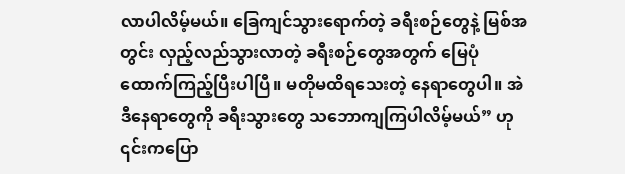လာပါလိမ့်မယ်။ ခြေကျင်သွားရောက်တဲ့ ခရီးစဉ်တွေနဲ့ မြစ်အတွင်း လှည့်လည်သွားလာတဲ့ ခရီးစဉ်တွေအတွက် မြေပုံထောက်ကြည့်ပြီးပါပြီ။ မတိုမထိရသေးတဲ့ နေရာတွေပါ။ အဲဒီနေရာတွေကို ခရီးသွားတွေ သဘောကျကြပါလိမ့်မယ်” ဟု ၎င်းကပြော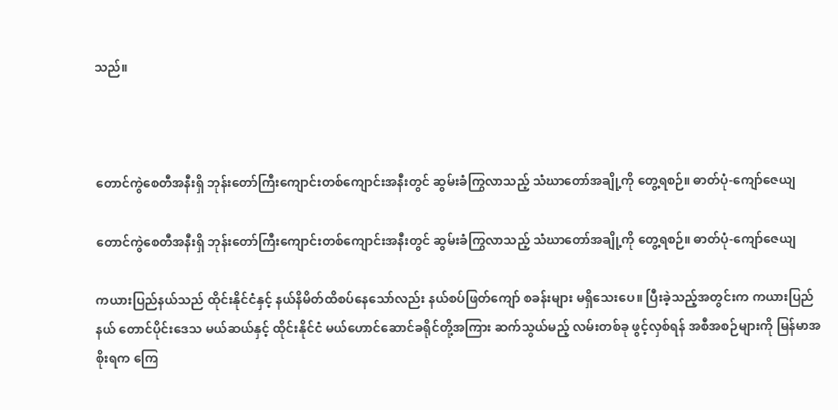သည်။



တောင်ကွဲစေတီအနီးရှိ ဘုန်းတော်ကြီးကျောင်းတစ်ကျောင်းအနီးတွင် ဆွမ်းခံကြွလာသည့် သံဃာတော်အချို့ကို တွေ့ရစဉ်။ ဓာတ်ပုံ-ကျော်ဇေယျ

တောင်ကွဲစေတီအနီးရှိ ဘုန်းတော်ကြီးကျောင်းတစ်ကျောင်းအနီးတွင် ဆွမ်းခံကြွလာသည့် သံဃာတော်အချို့ကို တွေ့ရစဉ်။ ဓာတ်ပုံ-ကျော်ဇေယျ

ကယားပြည်နယ်သည် ထိုင်းနိုင်ငံနှင့် နယ်နိမိတ်ထိစပ်နေသော်လည်း နယ်စပ်ဖြတ်ကျော် စခန်းများ မရှိသေးပေ။ ပြီးခဲ့သည့်အတွင်းက ကယားပြည်နယ် တောင်ပိုင်းဒေသ မယ်ဆယ်နှင့် ထိုင်းနိုင်ငံ မယ်ဟောင်ဆောင်ခရိုင်တို့အကြား ဆက်သွယ်မည့် လမ်းတစ်ခု ဖွင့်လှစ်ရန် အစီအစဉ်များကို မြန်မာအစိုးရက ကြေ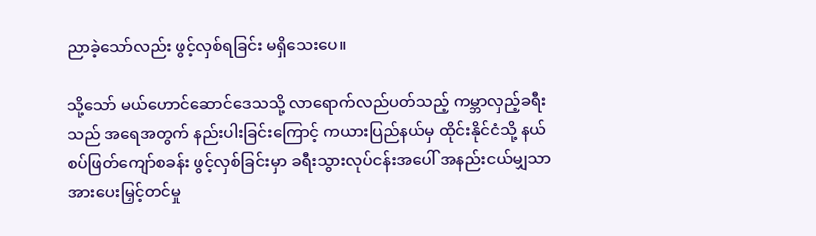ညာခဲ့သော်လည်း ဖွင့်လှစ်ရခြင်း မရှိသေးပေ။

သို့သော် မယ်ဟောင်ဆောင်ဒေသသို့ လာရောက်လည်ပတ်သည့် ကမ္ဘာလှည့်ခရီးသည် အရေအတွက် နည်းပါးခြင်းကြောင့် ကယားပြည်နယ်မှ ထိုင်းနိုင်ငံသို့ နယ်စပ်ဖြတ်ကျော်စခန်း ဖွင့်လှစ်ခြင်းမှာ ခရီးသွားလုပ်ငန်းအပေါ် အနည်းငယ်မျှသာ အားပေးမြှင့်တင်မှု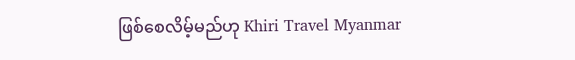ဖြစ်စေလိမ့်မည်ဟု Khiri Travel Myanmar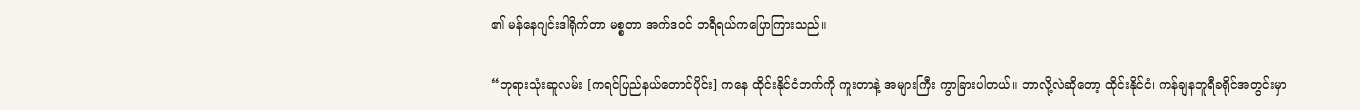၏ မန်နေဂျင်းဒါရိုက်တာ မစ္စတာ အက်ဒဝင် ဘရီရယ်ကပြောကြားသည်။

“ဘုရားသုံးဆူလမ်း [ကရင်ပြည်နယ်တောင်ပိုင်း] ကနေ ထိုင်းနိုင်ငံဘက်ကို ကူးတာနဲ့ အများကြီး ကွာခြားပါတယ်။ ဘာလို့လဲဆိုတော့ ထိုင်းနိုင်ငံ၊ ကန်ချနဘူရီခရိုင်အတွင်းမှာ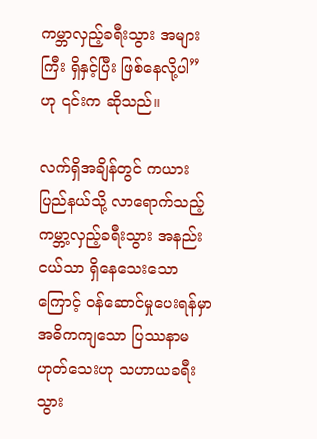ကမ္ဘာလှည့်ခရီးသွား အများကြီး ရှိနှင့်ပြီး ဖြစ်နေလို့ပါ” ဟု ၎င်းက ဆိုသည်။

လက်ရှိအချိန်တွင် ကယားပြည်နယ်သို့ လာရောက်သည့် ကမ္ဘာ့လှည့်ခရီးသွား အနည်းငယ်သာ ရှိနေသေးသောကြောင့် ဝန်ဆောင်မှုပေးရန်မှာ အဓိကကျသော ပြဿနာမဟုတ်သေးဟု သဟာယခရီးသွား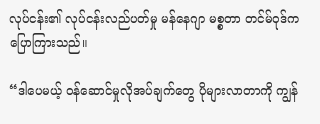လုပ်ငန်း၏ လုပ်ငန်းလည်ပတ်မှု မန်နေဂျာ မစ္စတာ တင်မ်ဝုဒ်က ပြောကြားသည်။

“ဒါပေမယ့် ဝန်ဆောင်မှုလိုအပ်ချက်တွေ ပိုများလာတာကို ကျွန်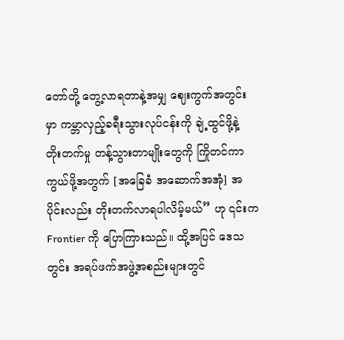တော်တို့ တွေ့လာရတာနဲ့အမျှ ဈေးကွက်အတွင်းမှာ ကမ္ဘာလှည့်ခရီးသွားလုပ်ငန်းကို ချဲ့ထွင်ဖို့နဲ့ တိုးတက်မှု တန့်သွားတာမျိုးတွေကို ကြိုတင်ကာကွယ်ဖို့အတွက် [အခြေခံ အဆောက်အအုံ] အပိုင်းလည်း တိုးတက်လာရပါလိမ့်မယ်” ဟု ၎င်းက Frontier ကို ပြောကြားသည်။ ထို့အပြင် ဒေသတွင်း အရပ်ဖက်အဖွဲ့အစည်းများတွင်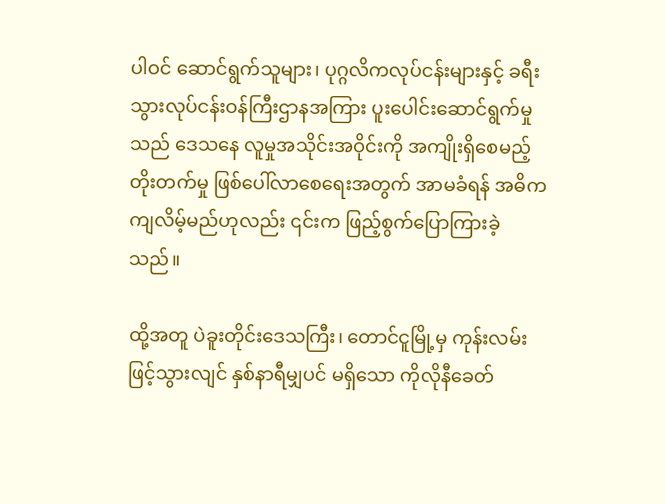ပါဝင် ဆောင်ရွက်သူများ၊ ပုဂ္ဂလိကလုပ်ငန်းများနှင့် ခရီးသွားလုပ်ငန်းဝန်ကြီးဌာနအကြား ပူးပေါင်းဆောင်ရွက်မှုသည် ဒေသနေ လူမှုအသိုင်းအဝိုင်းကို အကျိုးရှိစေမည့် တိုးတက်မှု ဖြစ်ပေါ်လာစေရေးအတွက် အာမခံရန် အဓိကကျလိမ့်မည်ဟုလည်း ၎င်းက ဖြည့်စွက်ပြောကြားခဲ့သည်။

ထို့အတူ ပဲခူးတိုင်းဒေသကြီး၊ တောင်ငူမြို့မှ ကုန်းလမ်းဖြင့်သွားလျင် နှစ်နာရီမျှပင် မရှိသော ကိုလိုနီခေတ်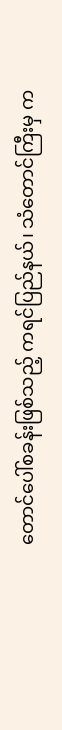တောင်ပေါ်စခန်းဖြစ်သည့် ကရင်ပြည်နယ်၊ သံတောင်ကြီးမှ က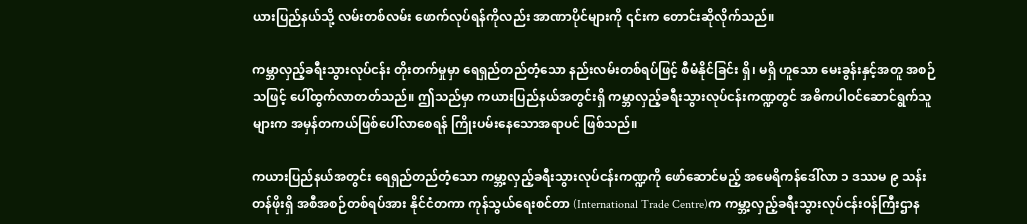ယားပြည်နယ်သို့ လမ်းတစ်လမ်း ဖောက်လုပ်ရန်ကိုလည်း အာဏာပိုင်များကို ၎င်းက တောင်းဆိုလိုက်သည်။

ကမ္ဘာလှည့်ခရီးသွားလုပ်ငန်း တိုးတက်မှုမှာ ရေရှည်တည်တံ့သော နည်းလမ်းတစ်ရပ်ဖြင့် စီမံနိုင်ခြင်း ရှိ၊ မရှိ ဟူသော မေးခွန်းနှင့်အတူ အစဉ်သဖြင့် ပေါ်ထွက်လာတတ်သည်။ ဤသည်မှာ ကယားပြည်နယ်အတွင်းရှိ ကမ္ဘာလှည့်ခရီးသွားလုပ်ငန်းကဏ္ဍတွင် အဓိကပါဝင်ဆောင်ရွက်သူများက အမှန်တကယ်ဖြစ်ပေါ်လာစေရန် ကြိုးပမ်းနေသောအရာပင် ဖြစ်သည်။

ကယားပြည်နယ်အတွင်း ရေရှည်တည်တံ့သော ကမ္ဘာ့လှည့်ခရီးသွားလုပ်ငန်းကဏ္ဍကို ဖော်ဆောင်မည့် အမေရိကန်ဒေါ်လာ ၁ ဒဿမ ၉ သန်းတန်ဖိုးရှိ အစီအစဉ်တစ်ရပ်အား နိုင်ငံတကာ ကုန်သွယ်ရေးစင်တာ (International Trade Centre)က ကမ္ဘာ့လှည့်ခရီးသွားလုပ်ငန်းဝန်ကြီးဌာန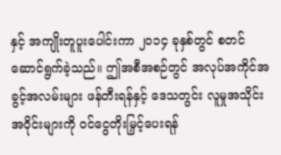နှင့် အကျိုးတူပူးပေါင်းကာ ၂၀၁၄ ခုနှစ်တွင် စတင်ဆောင်ရွက်ခဲ့သည်။ ဤအစီအစဉ်တွင် အလုပ်အကိုင်အခွင့်အလမ်းများ ဖန်တီးရန်နှင့် ဒေသတွင်း လူမှုအသိုင်းအဝိုင်းများကို ဝင်ငွေတိုးမြှင့်ပေးရန်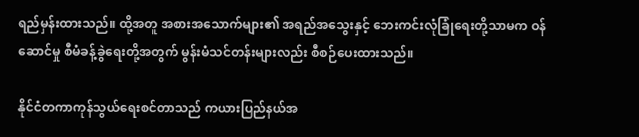ရည်မှန်းထားသည်။ ထို့အတူ အစားအသောက်များ၏ အရည်အသွေးနှင့် ဘေးကင်းလုံခြုံရေးတို့သာမက ဝန်ဆောင်မှု စီမံခန့်ခွဲရေးတို့အတွက် မွန်းမံသင်တန်းများလည်း စီစဉ်ပေးထားသည်။

နိုင်ငံတကာကုန်သွယ်ရေးစင်တာသည် ကယားပြည်နယ်အ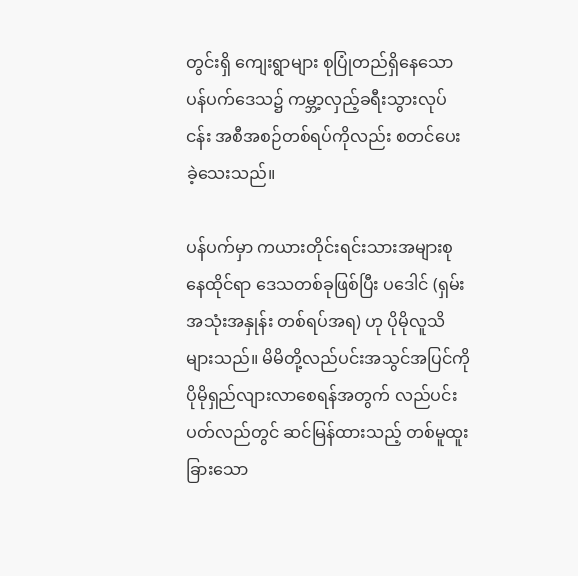တွင်းရှိ ကျေးရွာများ စုပြုံတည်ရှိနေသော ပန်ပက်ဒေသ၌ ကမ္ဘာ့လှည့်ခရီးသွားလုပ်ငန်း အစီအစဉ်တစ်ရပ်ကိုလည်း စတင်ပေးခဲ့သေးသည်။

ပန်ပက်မှာ ကယားတိုင်းရင်းသားအများစုနေထိုင်ရာ ဒေသတစ်ခုဖြစ်ပြီး ပဒေါင် (ရှမ်းအသုံးအနှုန်း တစ်ရပ်အရ) ဟု ပိုမိုလူသိများသည်။ မိမိတို့လည်ပင်းအသွင်အပြင်ကို ပိုမိုရှည်လျားလာစေရန်အတွက် လည်ပင်းပတ်လည်တွင် ဆင်မြန်ထားသည့် တစ်မူထူးခြားသော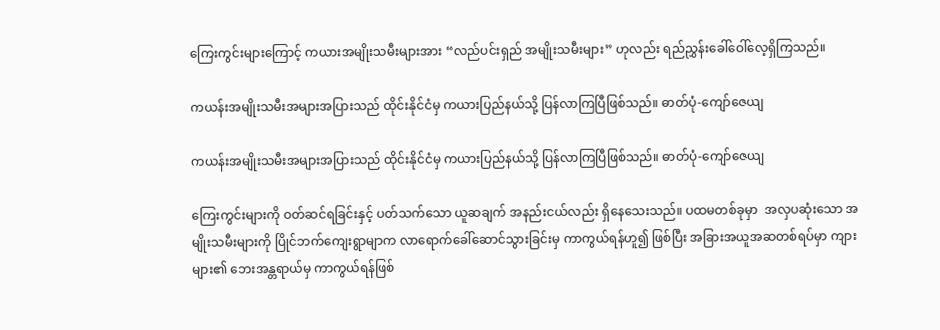ကြေးကွင်းများကြောင့် ကယားအမျိုးသမီးများအား “လည်ပင်းရှည် အမျိုးသမီးများ” ဟုလည်း ရည်ညွှန်းခေါ်ဝေါ်လေ့ရှိကြသည်။

ကယန်းအမျိုးသမီးအများအပြားသည် ထိုင်းနိုင်ငံမှ ကယားပြည်နယ်သို့ ပြန်လာကြပြီဖြစ်သည်။ ဓာတ်ပုံ-ကျော်ဇေယျ

ကယန်းအမျိုးသမီးအများအပြားသည် ထိုင်းနိုင်ငံမှ ကယားပြည်နယ်သို့ ပြန်လာကြပြီဖြစ်သည်။ ဓာတ်ပုံ-ကျော်ဇေယျ

ကြေးကွင်းများကို ဝတ်ဆင်ရခြင်းနှင့် ပတ်သက်သော ယူဆချက် အနည်းငယ်လည်း ရှိနေသေးသည်။ ပထမတစ်ခုမှာ  အလှပဆုံးသော အမျိုးသမီးများကို ပြိုင်ဘက်ကျေးရွာမျာက လာရောက်ခေါ်ဆောင်သွားခြင်းမှ ကာကွယ်ရန်ဟူ၍ ဖြစ်ပြီး အခြားအယူအဆတစ်ရပ်မှာ ကျားများ၏ ဘေးအန္တရာယ်မှ ကာကွယ်ရန်ဖြစ်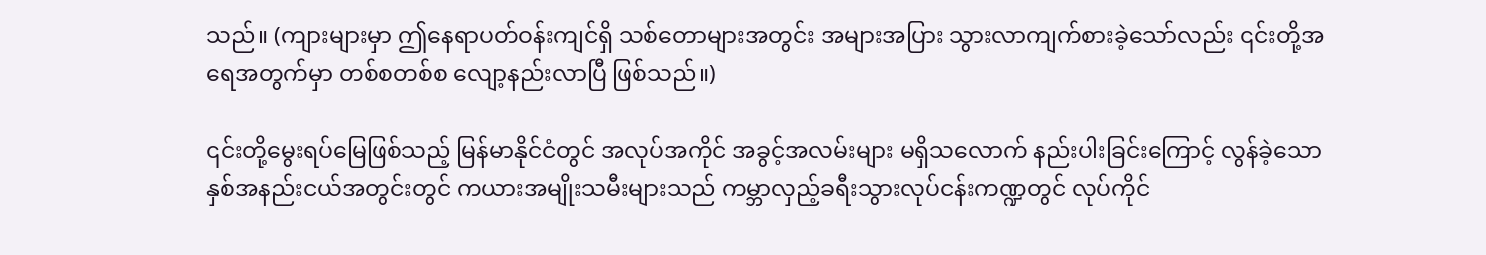သည်။ (ကျားများမှာ ဤနေရာပတ်ဝန်းကျင်ရှိ သစ်တောများအတွင်း အများအပြား သွားလာကျက်စားခဲ့သော်လည်း ၎င်းတို့အရေအတွက်မှာ တစ်စတစ်စ လျော့နည်းလာပြီ ဖြစ်သည်။)

၎င်းတို့မွေးရပ်မြေဖြစ်သည့် မြန်မာနိုင်ငံတွင် အလုပ်အကိုင် အခွင့်အလမ်းများ မရှိသလောက် နည်းပါးခြင်းကြောင့် လွန်ခဲ့သော နှစ်အနည်းငယ်အတွင်းတွင် ကယားအမျိုးသမီးများသည် ကမ္ဘာလှည့်ခရီးသွားလုပ်ငန်းကဏ္ဍတွင် လုပ်ကိုင်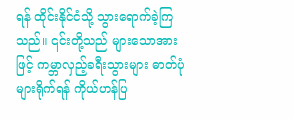ရန် ထိုင်းနိုင်ငံသို့ သွားရောက်ခဲ့ကြသည်။ ၎င်းတို့သည် များသောအားဖြင့် ကမ္ဘာလှည့်ခရီးသွားများ ဓာတ်ပုံများရိုက်ရန် ကိုယ်ဟန်ပြ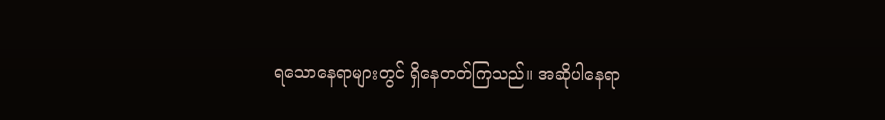ရသောနေရာများတွင် ရှိနေတတ်ကြသည်။ အဆိုပါနေရာ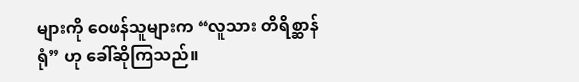များကို ဝေဖန်သူများက “လူသား တိရိစ္ဆာန်ရုံ” ဟု ခေါ်ဆိုကြသည်။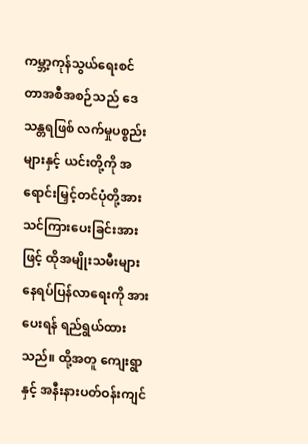ကမ္ဘာ့ကုန်သွယ်ရေးစင်တာအစီအစဉ်သည် ဒေသန္တရဖြစ် လက်မှုပစ္စည်းများနှင့် ယင်းတို့ကို အရောင်းမြှင့်တင်ပုံတို့အား သင်ကြားပေးခြင်းအားဖြင့် ထိုအမျိုးသမီးများ နေရပ်ပြန်လာရေးကို အားပေးရန် ရည်ရွယ်ထားသည်။ ထို့အတူ ကျေးရွာနှင့် အနီးနားပတ်ဝန်းကျင်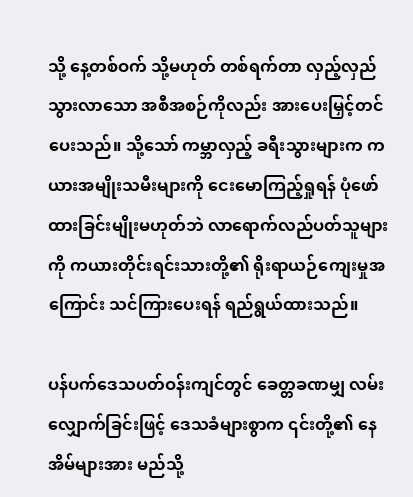သို့ နေ့တစ်ဝက် သို့မဟုတ် တစ်ရက်တာ လှည့်လှည်သွားလာသော အစီအစဉ်ကိုလည်း အားပေးမြှင့်တင်ပေးသည်။ သို့သော် ကမ္ဘာလှည့် ခရီးသွားများက ကယားအမျိုးသမီးများကို ငေးမောကြည့်ရှုရန် ပုံဖော်ထားခြင်းမျိုးမဟုတ်ဘဲ လာရောက်လည်ပတ်သူများကို ကယားတိုင်းရင်းသားတို့၏ ရိုးရာယဉ်ကျေးမှုအကြောင်း သင်ကြားပေးရန် ရည်ရွယ်ထားသည်။

ပန်ပက်ဒေသပတ်ဝန်းကျင်တွင် ခေတ္တခဏမျှ လမ်းလျှောက်ခြင်းဖြင့် ဒေသခံများစွာက ၎င်းတို့၏ နေအိမ်များအား မည်သို့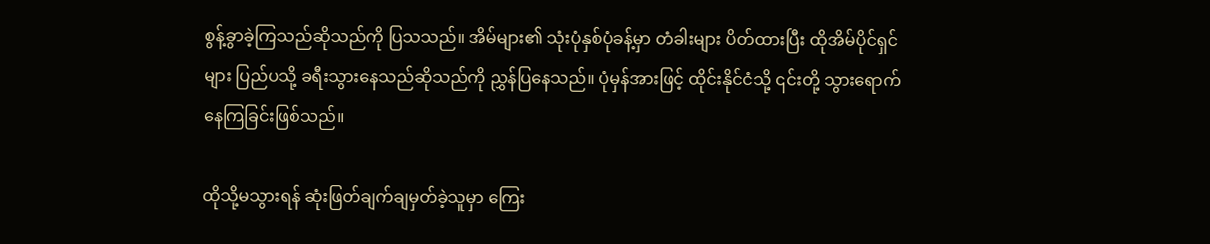စွန့်ခွာခဲ့ကြသည်ဆိုသည်ကို ပြသသည်။ အိမ်များ၏ သုံးပုံနှစ်ပုံခန့်မှာ တံခါးများ ပိတ်ထားပြီး ထိုအိမ်ပိုင်ရှင်များ ပြည်ပသို့ ခရီးသွားနေသည်ဆိုသည်ကို ညွှန်ပြနေသည်။ ပုံမှန်အားဖြင့် ထိုင်းနိုင်ငံသို့ ၎င်းတို့ သွားရောက်နေကြခြင်းဖြစ်သည်။

ထိုသို့မသွားရန် ဆုံးဖြတ်ချက်ချမှတ်ခဲ့သူမှာ ကြေး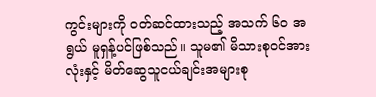ကွင်းများကို ဝတ်ဆင်ထားသည့် အသက် ၆၀ အရွယ် မူရှန့်ပင်ဖြစ်သည်။ သူမ၏ မိသားစုဝင်အားလုံးနှင့် မိတ်ဆွေသူငယ်ချင်းအများစု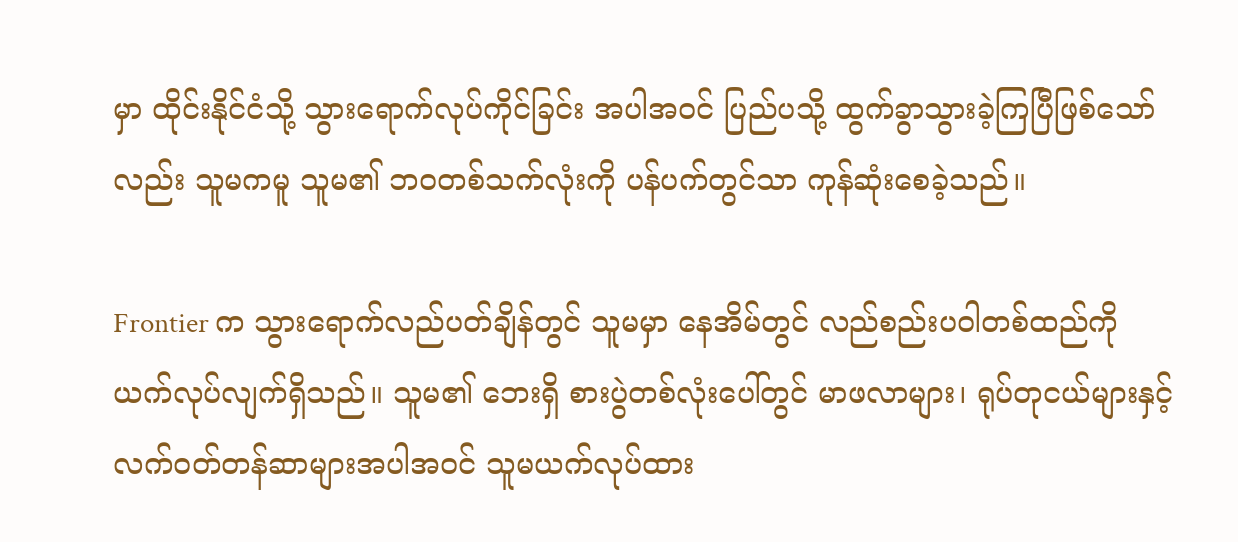မှာ ထိုင်းနိုင်ငံသို့ သွားရောက်လုပ်ကိုင်ခြင်း အပါအဝင် ပြည်ပသို့ ထွက်ခွာသွားခဲ့ကြပြီဖြစ်သော်လည်း သူမကမူ သူမ၏ ဘဝတစ်သက်လုံးကို ပန်ပက်တွင်သာ ကုန်ဆုံးစေခဲ့သည်။

Frontier က သွားရောက်လည်ပတ်ချိန်တွင် သူမမှာ နေအိမ်တွင် လည်စည်းပဝါတစ်ထည်ကို ယက်လုပ်လျက်ရှိသည်။ သူမ၏ ဘေးရှိ စားပွဲတစ်လုံးပေါ်တွင် မာဖလာများ၊ ရုပ်တုငယ်များနှင့် လက်ဝတ်တန်ဆာများအပါအဝင် သူမယက်လုပ်ထား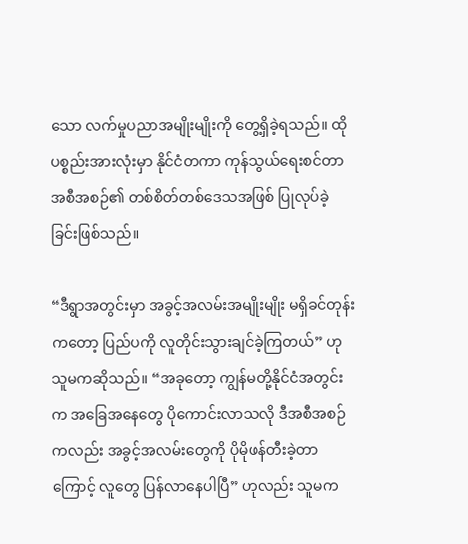သော လက်မှုပညာအမျိုးမျိုးကို တွေ့ရှိခဲ့ရသည်။ ထိုပစ္စည်းအားလုံးမှာ နိုင်ငံတကာ ကုန်သွယ်ရေးစင်တာအစီအစဉ်၏ တစ်စိတ်တစ်ဒေသအဖြစ် ပြုလုပ်ခဲ့ခြင်းဖြစ်သည်။

“ဒီရွာအတွင်းမှာ အခွင့်အလမ်းအမျိုးမျိုး မရှိခင်တုန်းကတော့ ပြည်ပကို လူတိုင်းသွားချင်ခဲ့ကြတယ်” ဟု သူမကဆိုသည်။ “အခုတော့ ကျွန်မတို့နိုင်ငံအတွင်းက အခြေအနေတွေ ပိုကောင်းလာသလို ဒီအစီအစဉ်ကလည်း အခွင့်အလမ်းတွေကို ပိုမိုဖန်တီးခဲ့တာကြောင့် လူတွေ ပြန်လာနေပါပြီ” ဟုလည်း သူမက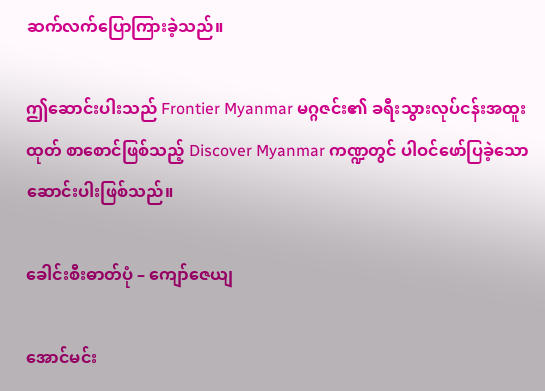ဆက်လက်ပြောကြားခဲ့သည်။

ဤဆောင်းပါးသည် Frontier Myanmar မဂ္ဂဇင်း၏ ခရီးသွားလုပ်ငန်းအထူးထုတ် စာစောင်ဖြစ်သည့် Discover Myanmar ကဏ္ဍတွင် ပါဝင်ဖော်ပြခဲ့သော ဆောင်းပါးဖြစ်သည်။

ခေါင်းစီးဓာတ်ပုံ – ကျော်ဇေယျ

အောင်မင်း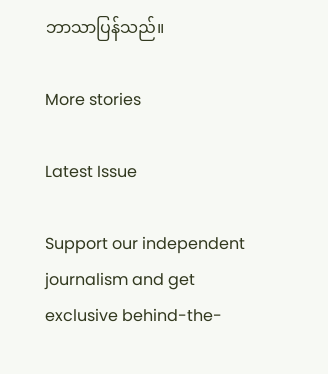ဘာသာပြန်သည်။

More stories

Latest Issue

Support our independent journalism and get exclusive behind-the-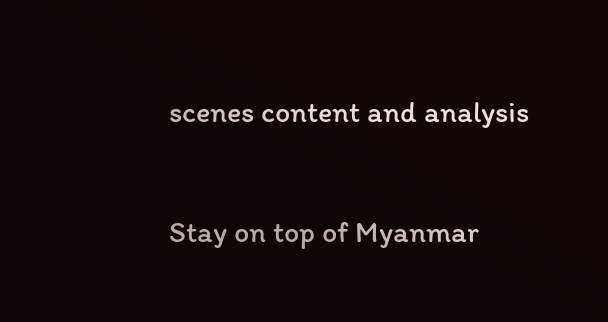scenes content and analysis

Stay on top of Myanmar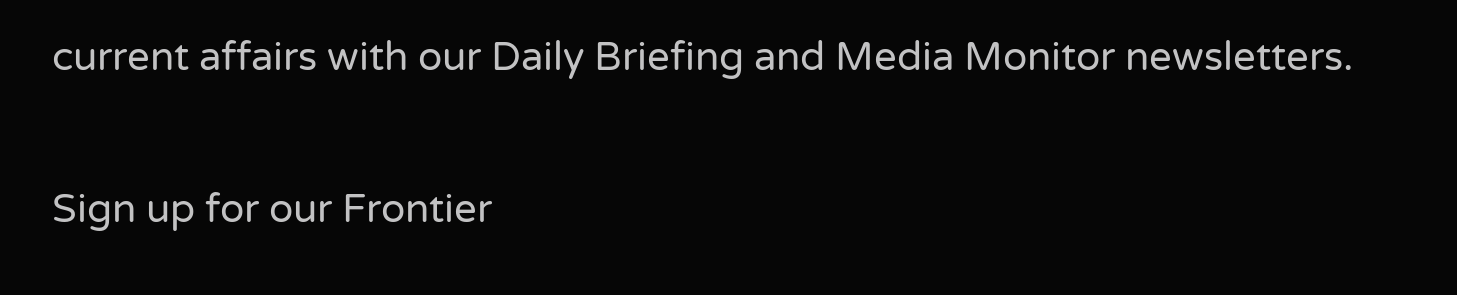current affairs with our Daily Briefing and Media Monitor newsletters.

Sign up for our Frontier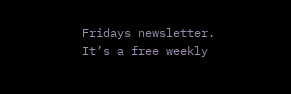Fridays newsletter. It’s a free weekly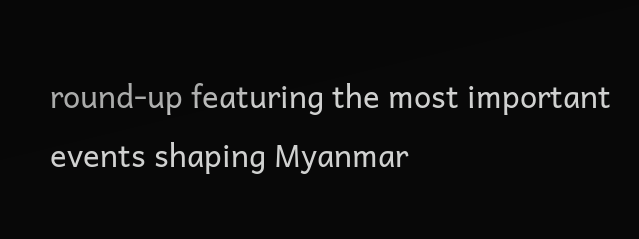round-up featuring the most important events shaping Myanmar